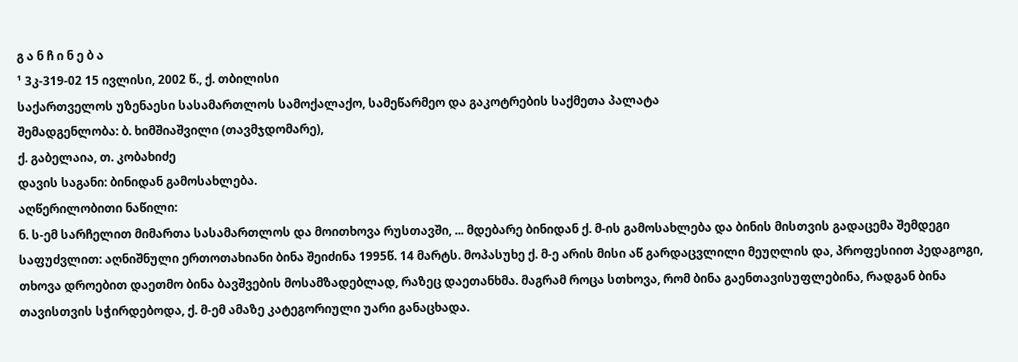გ ა ნ ჩ ი ნ ე ბ ა
¹ 3კ-319-02 15 ივლისი, 2002 წ., ქ. თბილისი
საქართველოს უზენაესი სასამართლოს სამოქალაქო, სამეწარმეო და გაკოტრების საქმეთა პალატა
შემადგენლობა: ბ. ხიმშიაშვილი (თავმჯდომარე),
ქ. გაბელაია, თ. კობახიძე
დავის საგანი: ბინიდან გამოსახლება.
აღწერილობითი ნაწილი:
ნ. ს-ემ სარჩელით მიმართა სასამართლოს და მოითხოვა რუსთავში, ... მდებარე ბინიდან ქ. მ-ის გამოსახლება და ბინის მისთვის გადაცემა შემდეგი საფუძვლით: აღნიშნული ერთოთახიანი ბინა შეიძინა 1995წ. 14 მარტს. მოპასუხე ქ. მ-ე არის მისი აწ გარდაცვლილი მეუღლის და, პროფესიით პედაგოგი, თხოვა დროებით დაეთმო ბინა ბავშვების მოსამზადებლად, რაზეც დაეთანხმა. მაგრამ როცა სთხოვა, რომ ბინა გაენთავისუფლებინა, რადგან ბინა თავისთვის სჭირდებოდა, ქ. მ-ემ ამაზე კატეგორიული უარი განაცხადა.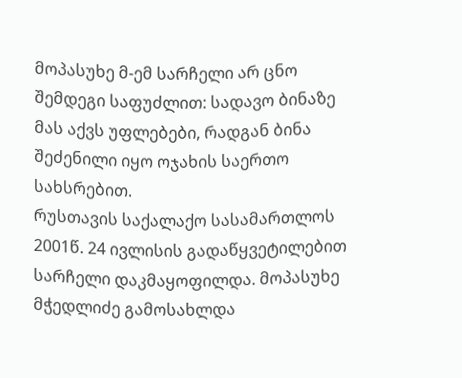მოპასუხე მ-ემ სარჩელი არ ცნო შემდეგი საფუძლით: სადავო ბინაზე მას აქვს უფლებები, რადგან ბინა შეძენილი იყო ოჯახის საერთო სახსრებით.
რუსთავის საქალაქო სასამართლოს 2001წ. 24 ივლისის გადაწყვეტილებით სარჩელი დაკმაყოფილდა. მოპასუხე მჭედლიძე გამოსახლდა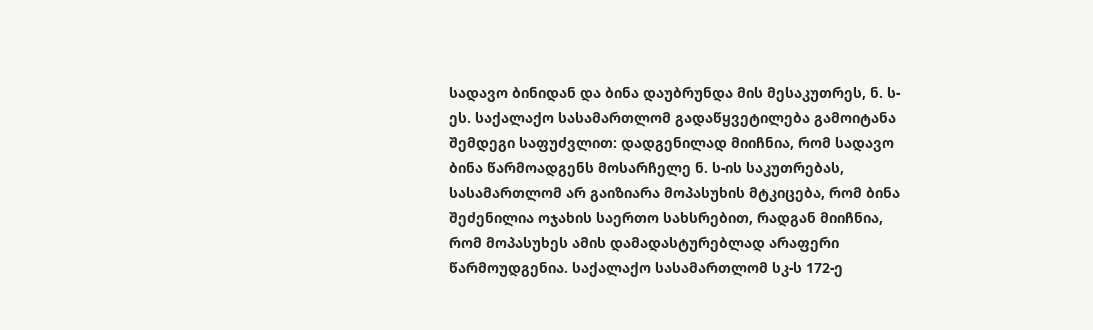სადავო ბინიდან და ბინა დაუბრუნდა მის მესაკუთრეს, ნ. ს-ეს. საქალაქო სასამართლომ გადაწყვეტილება გამოიტანა შემდეგი საფუძვლით: დადგენილად მიიჩნია, რომ სადავო ბინა წარმოადგენს მოსარჩელე ნ. ს-ის საკუთრებას, სასამართლომ არ გაიზიარა მოპასუხის მტკიცება, რომ ბინა შეძენილია ოჯახის საერთო სახსრებით, რადგან მიიჩნია, რომ მოპასუხეს ამის დამადასტურებლად არაფერი წარმოუდგენია. საქალაქო სასამართლომ სკ-ს 172-ე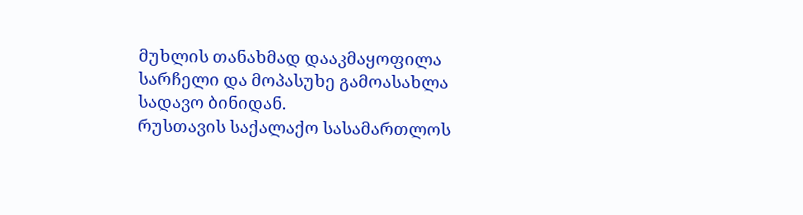მუხლის თანახმად დააკმაყოფილა სარჩელი და მოპასუხე გამოასახლა სადავო ბინიდან.
რუსთავის საქალაქო სასამართლოს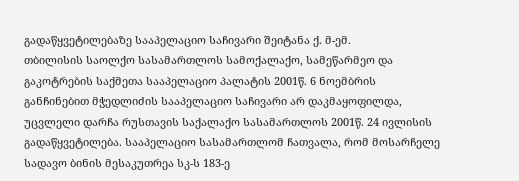გადაწყვეტილებაზე სააპელაციო საჩივარი შეიტანა ქ. მ-ემ.
თბილისის საოლქო სასამართლოს სამოქალაქო, სამეწარმეო და გაკოტრების საქმეთა სააპელაციო პალატის 2001წ. 6 ნოემბრის განჩინებით მჭედლიძის სააპელაციო საჩივარი არ დაკმაყოფილდა, უცვლელი დარჩა რუსთავის საქალაქო სასამართლოს 2001წ. 24 ივლისის გადაწყვეტილება. სააპელაციო სასამართლომ ჩათვალა, რომ მოსარჩელე სადავო ბინის მესაკუთრეა სკ-ს 183-ე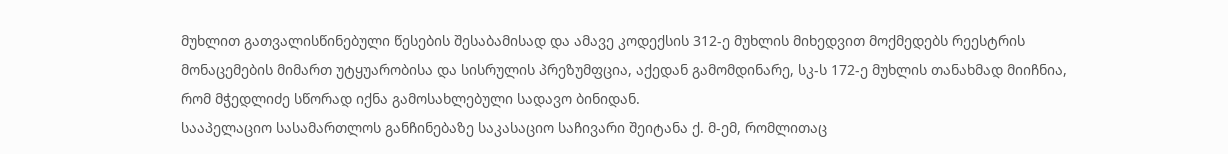მუხლით გათვალისწინებული წესების შესაბამისად და ამავე კოდექსის 312-ე მუხლის მიხედვით მოქმედებს რეესტრის მონაცემების მიმართ უტყუარობისა და სისრულის პრეზუმფცია, აქედან გამომდინარე, სკ-ს 172-ე მუხლის თანახმად მიიჩნია, რომ მჭედლიძე სწორად იქნა გამოსახლებული სადავო ბინიდან.
სააპელაციო სასამართლოს განჩინებაზე საკასაციო საჩივარი შეიტანა ქ. მ-ემ, რომლითაც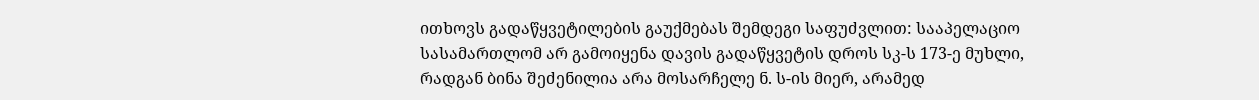ითხოვს გადაწყვეტილების გაუქმებას შემდეგი საფუძვლით: სააპელაციო სასამართლომ არ გამოიყენა დავის გადაწყვეტის დროს სკ-ს 173-ე მუხლი, რადგან ბინა შეძენილია არა მოსარჩელე ნ. ს-ის მიერ, არამედ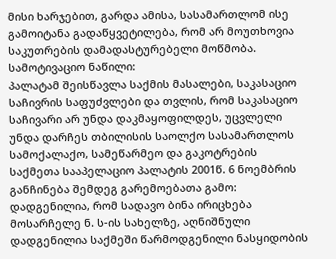მისი ხარჯებით, გარდა ამისა, სასამართლომ ისე გამოიტანა გადაწყვეტილება, რომ არ მოუთხოვია საკუთრების დამადასტურებელი მოწმობა.
სამოტივაციო ნაწილი:
პალატამ შეისწავლა საქმის მასალები, საკასაციო საჩივრის საფუძვლები და თვლის, რომ საკასაციო საჩივარი არ უნდა დაკმაყოფილდეს, უცვლელი უნდა დარჩეს თბილისის საოლქო სასამართლოს სამოქალაქო, სამეწარმეო და გაკოტრების საქმეთა სააპელაციო პალატის 2001წ. 6 ნოემბრის განჩინება შემდეგ გარემოებათა გამო:
დადგენილია, რომ სადავო ბინა ირიცხება მოსარჩელე ნ. ს-ის სახელზე, აღნიშნული დადგენილია საქმეში წარმოდგენილი ნასყიდობის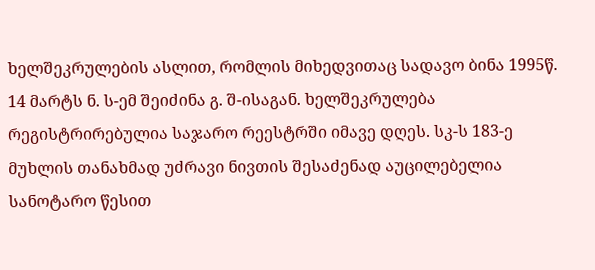ხელშეკრულების ასლით, რომლის მიხედვითაც სადავო ბინა 1995წ. 14 მარტს ნ. ს-ემ შეიძინა გ. შ-ისაგან. ხელშეკრულება რეგისტრირებულია საჯარო რეესტრში იმავე დღეს. სკ-ს 183-ე მუხლის თანახმად უძრავი ნივთის შესაძენად აუცილებელია სანოტარო წესით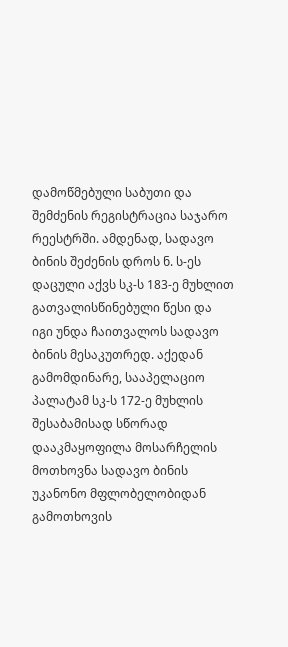დამოწმებული საბუთი და შემძენის რეგისტრაცია საჯარო რეესტრში. ამდენად, სადავო ბინის შეძენის დროს ნ. ს-ეს დაცული აქვს სკ-ს 183-ე მუხლით გათვალისწინებული წესი და იგი უნდა ჩაითვალოს სადავო ბინის მესაკუთრედ. აქედან გამომდინარე, სააპელაციო პალატამ სკ-ს 172-ე მუხლის შესაბამისად სწორად დააკმაყოფილა მოსარჩელის მოთხოვნა სადავო ბინის უკანონო მფლობელობიდან გამოთხოვის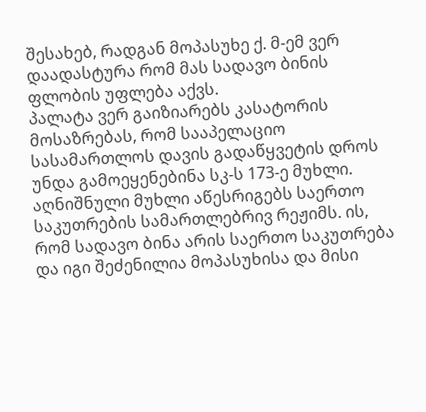შესახებ, რადგან მოპასუხე ქ. მ-ემ ვერ დაადასტურა რომ მას სადავო ბინის ფლობის უფლება აქვს.
პალატა ვერ გაიზიარებს კასატორის მოსაზრებას, რომ სააპელაციო სასამართლოს დავის გადაწყვეტის დროს უნდა გამოეყენებინა სკ-ს 173-ე მუხლი. აღნიშნული მუხლი აწესრიგებს საერთო საკუთრების სამართლებრივ რეჟიმს. ის, რომ სადავო ბინა არის საერთო საკუთრება და იგი შეძენილია მოპასუხისა და მისი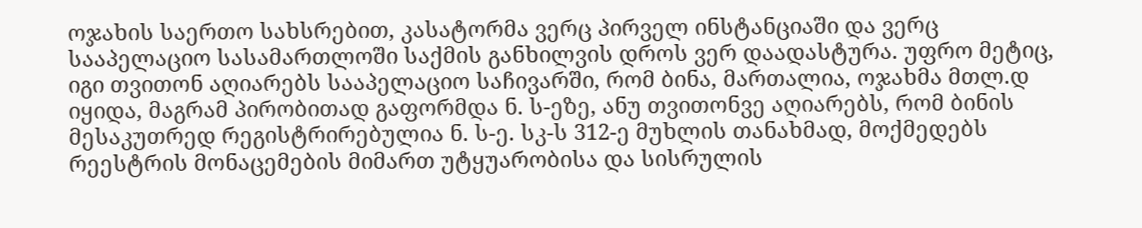ოჯახის საერთო სახსრებით, კასატორმა ვერც პირველ ინსტანციაში და ვერც სააპელაციო სასამართლოში საქმის განხილვის დროს ვერ დაადასტურა. უფრო მეტიც, იგი თვითონ აღიარებს სააპელაციო საჩივარში, რომ ბინა, მართალია, ოჯახმა მთლ.დ იყიდა, მაგრამ პირობითად გაფორმდა ნ. ს-ეზე, ანუ თვითონვე აღიარებს, რომ ბინის მესაკუთრედ რეგისტრირებულია ნ. ს-ე. სკ-ს 312-ე მუხლის თანახმად, მოქმედებს რეესტრის მონაცემების მიმართ უტყუარობისა და სისრულის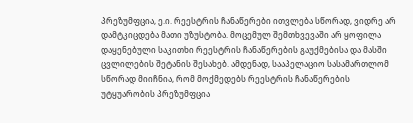პრეზუმფცია, ე.ი. რეესტრის ჩანაწერები ითვლება სწორად, ვიდრე არ დამტკიცდება მათი უზუსტობა. მოცემულ შემთხვევაში არ ყოფილა დაყენებული საკითხი რეესტრის ჩანაწერების გაუქმებისა და მასში ცვლილების შეტანის შესახებ. ამდენად, სააპელაციო სასამართლომ სწორად მიიჩნია, რომ მოქმედებს რეესტრის ჩანაწერების უტყუარობის პრეზუმფცია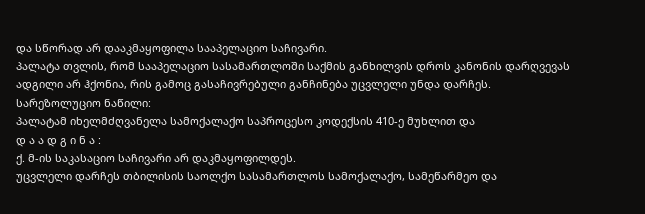და სწორად არ დააკმაყოფილა სააპელაციო საჩივარი.
პალატა თვლის, რომ სააპელაციო სასამართლოში საქმის განხილვის დროს კანონის დარღვევას ადგილი არ ჰქონია, რის გამოც გასაჩივრებული განჩინება უცვლელი უნდა დარჩეს.
სარეზოლუციო ნაწილი:
პალატამ იხელმძღვანელა სამოქალაქო საპროცესო კოდექსის 410-ე მუხლით და
დ ა ა დ გ ი ნ ა :
ქ. მ-ის საკასაციო საჩივარი არ დაკმაყოფილდეს.
უცვლელი დარჩეს თბილისის საოლქო სასამართლოს სამოქალაქო, სამეწარმეო და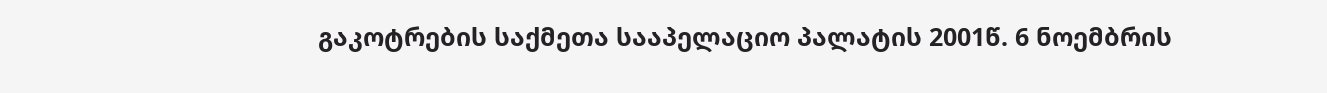გაკოტრების საქმეთა სააპელაციო პალატის 2001წ. 6 ნოემბრის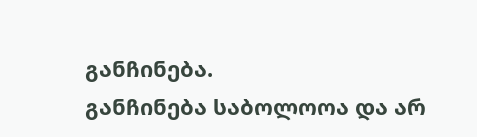განჩინება.
განჩინება საბოლოოა და არ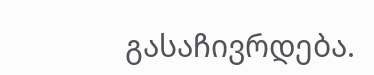გასაჩივრდება.